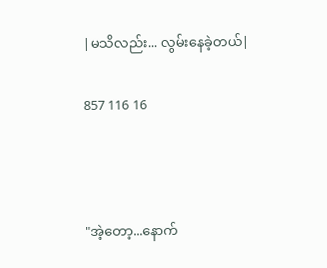|မသိလည်း... လွမ်းနေခဲ့တယ်|

857 116 16



"အဲ့တော့...နောက်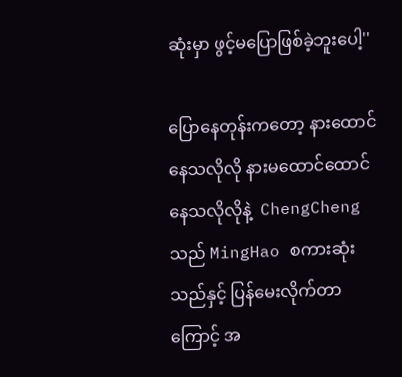ဆုံးမှာ ဖွင့်မပြောဖြစ်ခဲ့ဘူးပေါ့''

ပြောနေတုန်းကတော့ နားထောင်နေသလိုလို နားမထောင်ထောင်နေသလိုလိုနဲ့  ChengCheng သည် MingHao စကားဆုံးသည်နှင့် ပြန်မေးလိုက်တာကြောင့် အ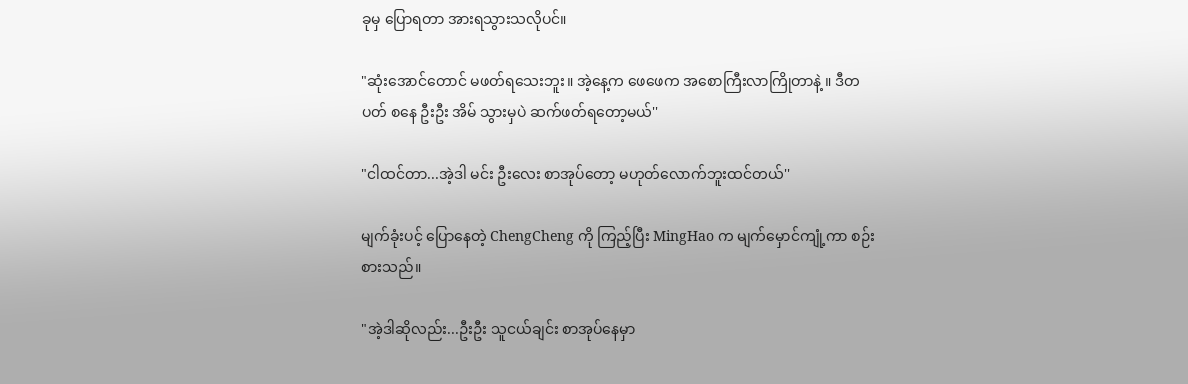ခုမှ ပြောရတာ အားရသွားသလိုပင်။

"ဆုံးအောင်တောင် မဖတ်ရသေးဘူး။ အဲ့နေ့က ဖေဖေက အစောကြီးလာကြိုတာနဲ့ ။ ဒီတပတ် စနေ ဦးဦး အိမ် သွားမှပဲ ဆက်ဖတ်ရတော့မယ်''

"ငါထင်တာ...အဲ့ဒါ မင်း ဦးလေး စာအုပ်တော့ မဟုတ်လောက်ဘူးထင်တယ်''

မျက်ခုံးပင့် ပြောနေတဲ့ ChengCheng ကို ကြည့်ပြီး MingHao က မျက်မှောင်ကျုံ့ကာ စဉ်းစားသည်။

"အဲ့ဒါဆိုလည်း...ဦးဦး သူငယ်ချင်း စာအုပ်နေမှာ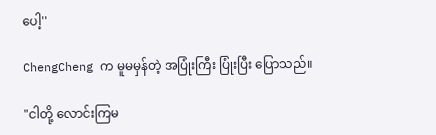ပေါ့''

ChengCheng က မူမမှန်တဲ့ အပြုံးကြီး ပြုံးပြီး ပြောသည်။

"ငါတို့ လောင်းကြမ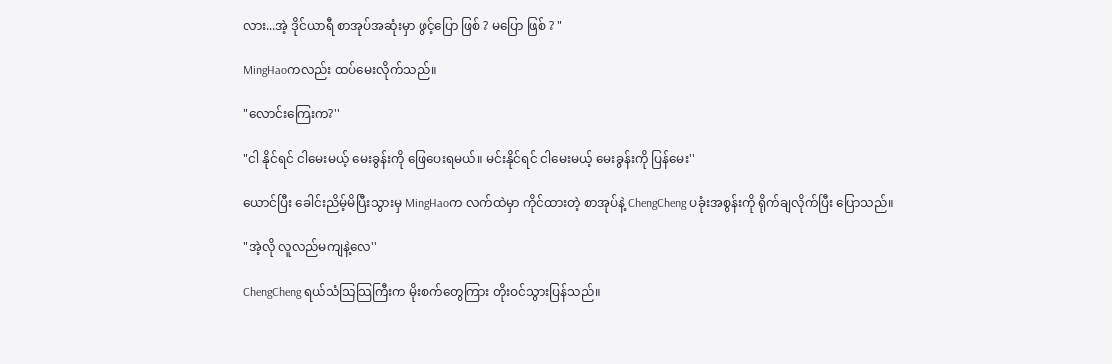လား...အဲ့ ဒိုင်ယာရီ စာအုပ်အဆုံးမှာ ဖွင့်ပြော ဖြစ် ? မပြော ဖြစ် ? "

MingHaoကလည်း ထပ်မေးလိုက်သည်။

"လောင်းကြေးက?''

"ငါ နိုင်ရင် ငါမေးမယ့် မေးခွန်းကို ဖြေပေးရမယ်။ မင်းနိုင်ရင် ငါမေးမယ့် မေးခွန်းကို ပြန်မေး''

ယောင်ပြီး ခေါင်းညိမ့်မိပြီးသွားမှ MingHaoက လက်ထဲမှာ ကိုင်ထားတဲ့ စာအုပ်နဲ့ ChengCheng ပခုံးအစွန်းကို ရိုက်ချလိုက်ပြီး ပြောသည်။

"အဲ့လို လူလည်မကျနဲ့လေ''

ChengCheng ရယ်သံသြသြကြီးက မိုးစက်တွေကြား တိုးဝင်သွားပြန်သည်။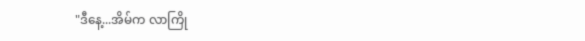"ဒီနေ့...အိမ်က လာကြို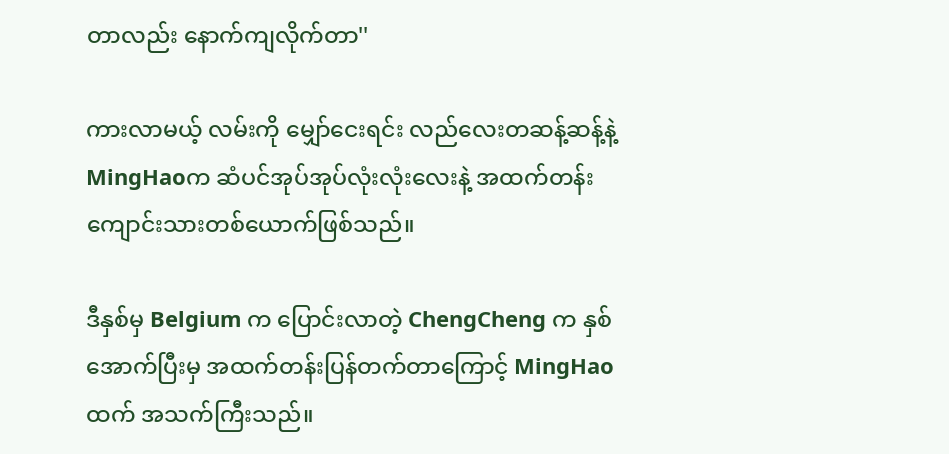တာလည်း နောက်ကျလိုက်တာ''

ကားလာမယ့် လမ်းကို မျှော်ငေးရင်း လည်လေးတဆန့်ဆန့်နဲ့ MingHaoက ဆံပင်အုပ်အုပ်လုံးလုံးလေးနဲ့ အထက်တန်းကျောင်းသားတစ်ယောက်ဖြစ်သည်။

ဒီနှစ်မှ Belgium က ပြောင်းလာတဲ့ ChengCheng က နှစ်အောက်ပြီးမှ အထက်တန်းပြန်တက်တာကြောင့် MingHaoထက် အသက်ကြီးသည်။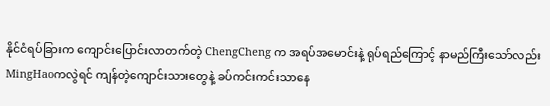နိုင်ငံရပ်ခြားက ကျောင်းပြောင်းလာတက်တဲ့ ChengCheng က အရပ်အမောင်းနဲ့ ရုပ်ရည်ကြောင့် နာမည်ကြီးသော်လည်း MingHaoကလွဲရင် ကျန်တဲ့ကျောင်းသားတွေနဲ့ ခပ်ကင်းကင်းသာနေ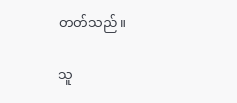တတ်သည်။

သူ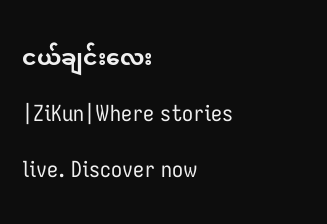ငယ်ချင်းလေး |ZiKun|Where stories live. Discover now